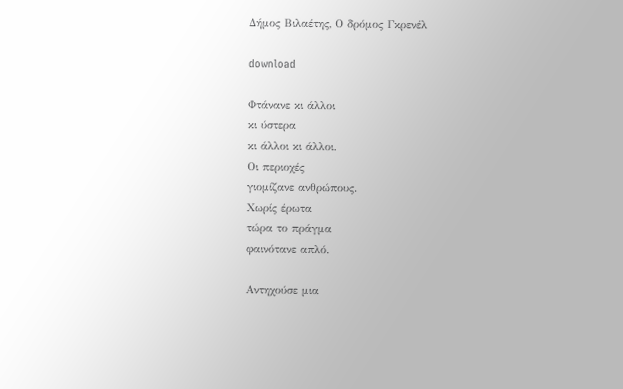Δήμος Βιλαέτης, Ο δρόμος Γκρενέλ

download

Φτάνανε κι άλλοι
κι ύστερα
κι άλλοι κι άλλοι.
Οι περιοχές
γιομίζανε ανθρώπους.
Χωρίς έρωτα
τώρα το πράγμα
φαινότανε απλό.

Αντηχούσε μια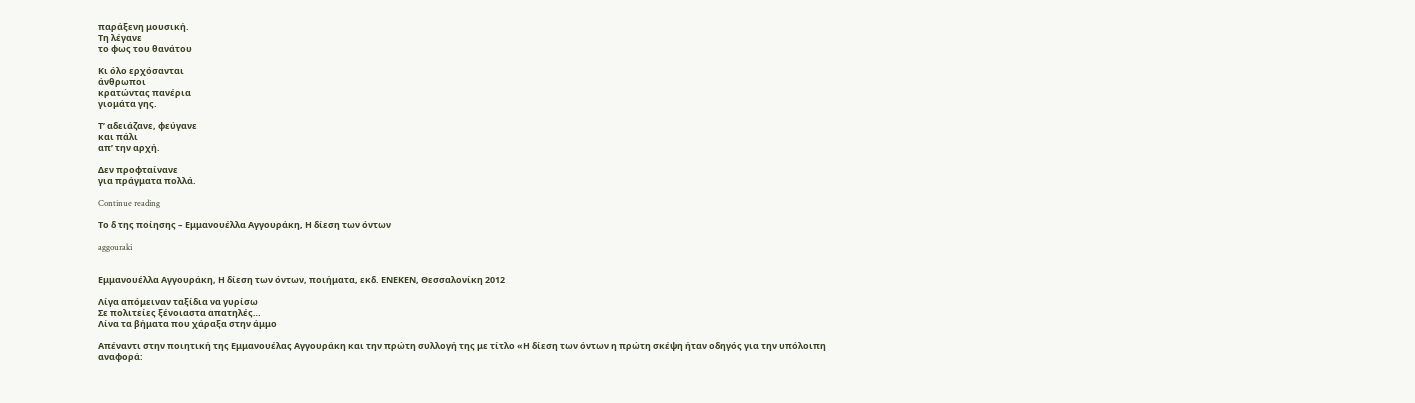παράξενη μουσική.
Τη λέγανε
το φως του θανάτου

Κι όλο ερχόσανται
άνθρωποι
κρατώντας πανέρια
γιομάτα γης.

Τ’ αδειάζανε, φεύγανε
και πάλι
απ’ την αρχή.

Δεν προφταίνανε
για πράγματα πολλά.

Continue reading

Το δ της ποίησης – Εμμανουέλλα Αγγουράκη, Η δίεση των όντων

aggouraki


Εμμανουέλλα Αγγουράκη, Η δίεση των όντων, ποιήματα, εκδ. ΕΝΕΚΕΝ, Θεσσαλονίκη 2012

Λίγα απόμειναν ταξίδια να γυρίσω
Σε πολιτείες ξένοιαστα απατηλές…
Λίνα τα βήματα που χάραξα στην άμμο

Απέναντι στην ποιητική της Εμμανουέλας Αγγουράκη και την πρώτη συλλογή της με τίτλο «Η δίεση των όντων η πρώτη σκέψη ήταν οδηγός για την υπόλοιπη αναφορά: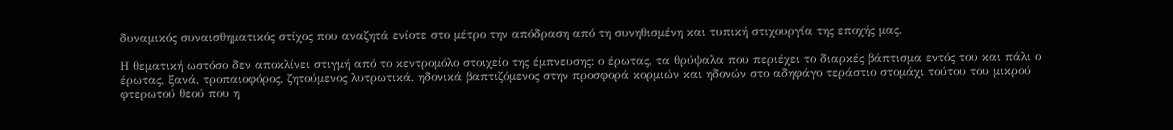δυναμικός συναισθηματικός στίχος που αναζητά ενίοτε στο μέτρο την απόδραση από τη συνηθισμένη και τυπική στιχουργία της εποχής μας.

Η θεματική ωστόσο δεν αποκλίνει στιγμή από το κεντρομόλο στοιχείο της έμπνευσης: ο έρωτας, τα θρύψαλα που περιέχει το διαρκές βάπτισμα εντός του και πάλι ο έρωτας, ξανά, τροπαιοφόρος, ζητούμενος λυτρωτικά, ηδονικά βαπτιζόμενος στην προσφορά κορμιών και ηδονών στο αδηφάγο τεράστιο στομάχι τούτου του μικρού φτερωτού θεού που η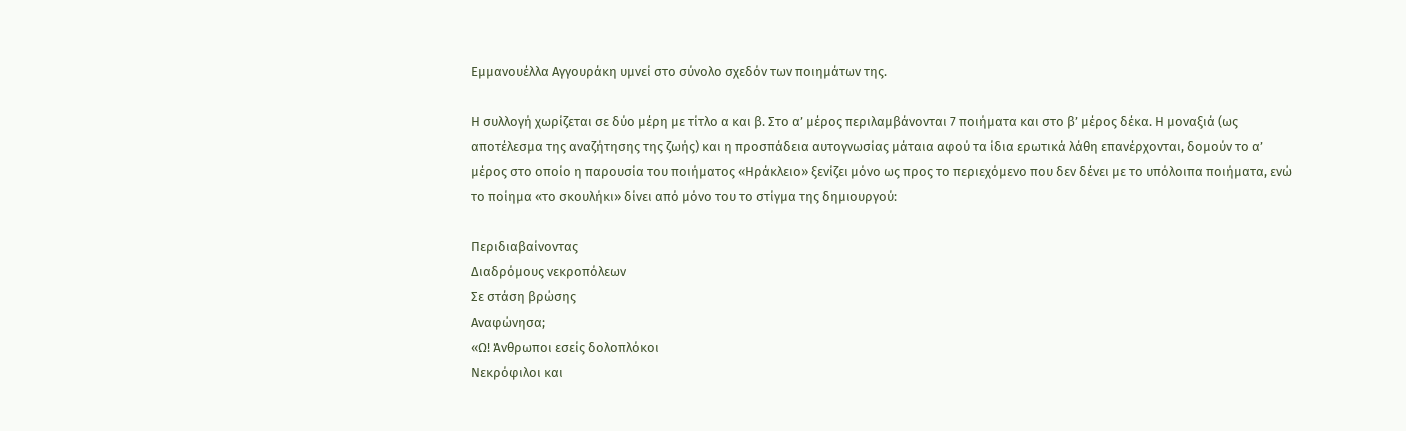Εμμανουέλλα Αγγουράκη υμνεί στο σύνολο σχεδόν των ποιημάτων της.

Η συλλογή χωρίζεται σε δύο μέρη με τίτλο α και β. Στο α’ μέρος περιλαμβάνονται 7 ποιήματα και στο β’ μέρος δέκα. Η μοναξιά (ως αποτέλεσμα της αναζήτησης της ζωής) και η προσπάδεια αυτογνωσίας μάταια αφού τα ίδια ερωτικά λάθη επανέρχονται, δομούν το α’ μέρος στο οποίο η παρουσία του ποιήματος «Ηράκλειο» ξενίζει μόνο ως προς το περιεχόμενο που δεν δένει με το υπόλοιπα ποιήματα, ενώ το ποίημα «το σκουλήκι» δίνει από μόνο του το στίγμα της δημιουργού:

Περιδιαβαίνοντας
Διαδρόμους νεκροπόλεων
Σε στάση βρώσης
Αναφώνησα;
«Ω! Άνθρωποι εσείς δολοπλόκοι
Νεκρόφιλοι και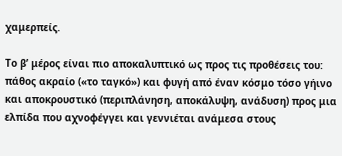χαμερπείς.

Το β’ μέρος είναι πιο αποκαλυπτικό ως προς τις προθέσεις του: πάθος ακραίο («το ταγκό») και φυγή από έναν κόσμο τόσο γήινο και αποκρουστικό (περιπλάνηση, αποκάλυψη, ανάδυση) προς μια ελπίδα που αχνοφέγγει και γεννιέται ανάμεσα στους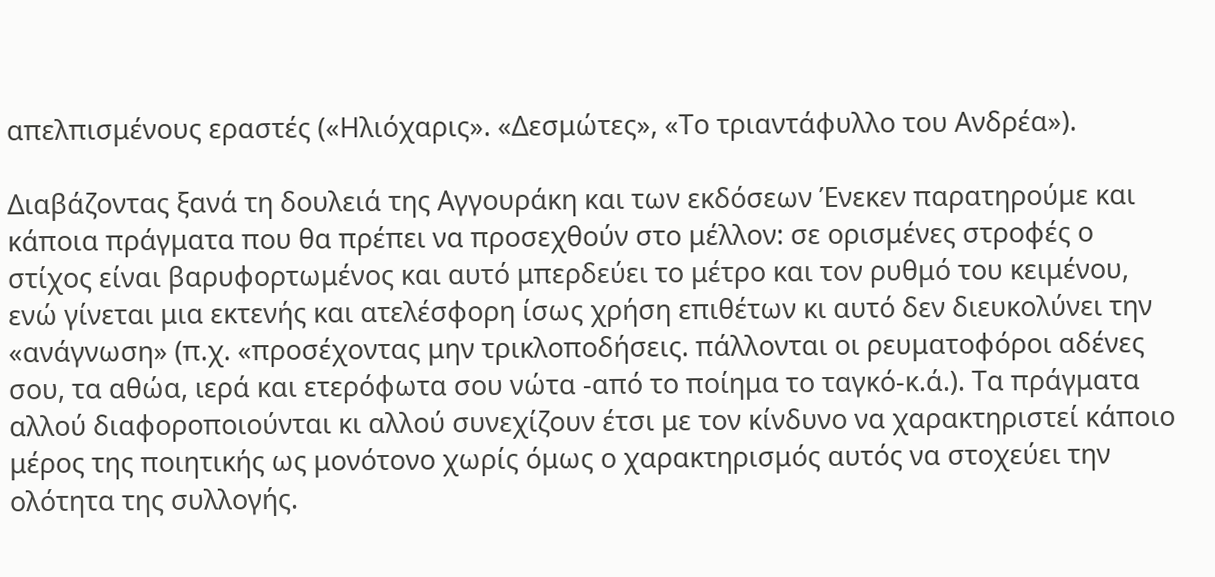απελπισμένους εραστές («Ηλιόχαρις». «Δεσμώτες», «Το τριαντάφυλλο του Ανδρέα»).

Διαβάζοντας ξανά τη δουλειά της Αγγουράκη και των εκδόσεων Ένεκεν παρατηρούμε και κάποια πράγματα που θα πρέπει να προσεχθούν στο μέλλον: σε ορισμένες στροφές ο στίχος είναι βαρυφορτωμένος και αυτό μπερδεύει το μέτρο και τον ρυθμό του κειμένου, ενώ γίνεται μια εκτενής και ατελέσφορη ίσως χρήση επιθέτων κι αυτό δεν διευκολύνει την «ανάγνωση» (π.χ. «προσέχοντας μην τρικλοποδήσεις. πάλλονται οι ρευματοφόροι αδένες σου, τα αθώα, ιερά και ετερόφωτα σου νώτα -από το ποίημα το ταγκό-κ.ά.). Τα πράγματα αλλού διαφοροποιούνται κι αλλού συνεχίζουν έτσι με τον κίνδυνο να χαρακτηριστεί κάποιο μέρος της ποιητικής ως μονότονο χωρίς όμως ο χαρακτηρισμός αυτός να στοχεύει την ολότητα της συλλογής.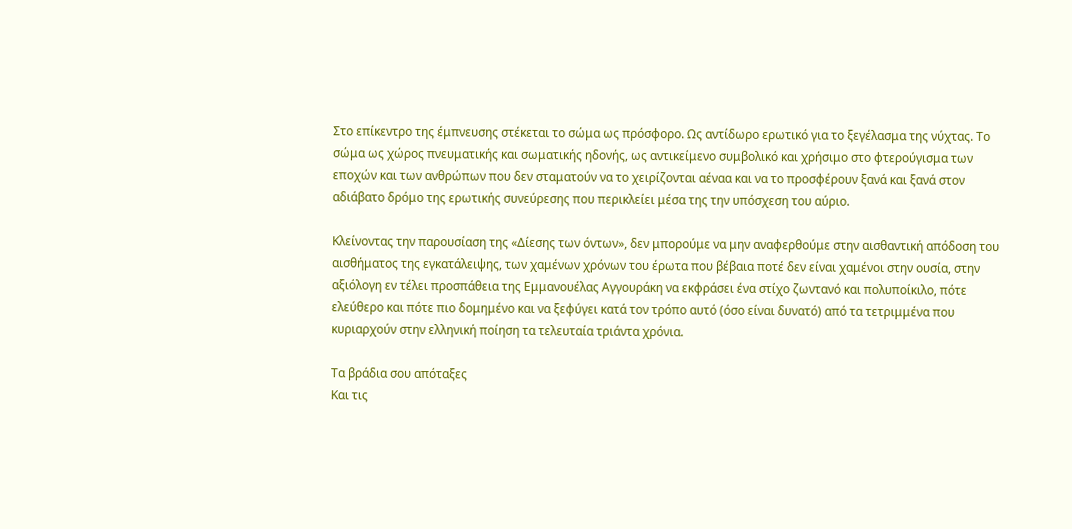Στο επίκεντρο της έμπνευσης στέκεται το σώμα ως πρόσφορο. Ως αντίδωρο ερωτικό για το ξεγέλασμα της νύχτας. Το σώμα ως χώρος πνευματικής και σωματικής ηδονής, ως αντικείμενο συμβολικό και χρήσιμο στο φτερούγισμα των εποχών και των ανθρώπων που δεν σταματούν να το χειρίζονται αέναα και να το προσφέρουν ξανά και ξανά στον αδιάβατο δρόμο της ερωτικής συνεύρεσης που περικλείει μέσα της την υπόσχεση του αύριο.

Κλείνοντας την παρουσίαση της «Δίεσης των όντων», δεν μπορούμε να μην αναφερθούμε στην αισθαντική απόδοση του αισθήματος της εγκατάλειψης, των χαμένων χρόνων του έρωτα που βέβαια ποτέ δεν είναι χαμένοι στην ουσία, στην αξιόλογη εν τέλει προσπάθεια της Εμμανουέλας Αγγουράκη να εκφράσει ένα στίχο ζωντανό και πολυποίκιλο, πότε ελεύθερο και πότε πιο δομημένο και να ξεφύγει κατά τον τρόπο αυτό (όσο είναι δυνατό) από τα τετριμμένα που κυριαρχούν στην ελληνική ποίηση τα τελευταία τριάντα χρόνια.

Τα βράδια σου απόταξες
Και τις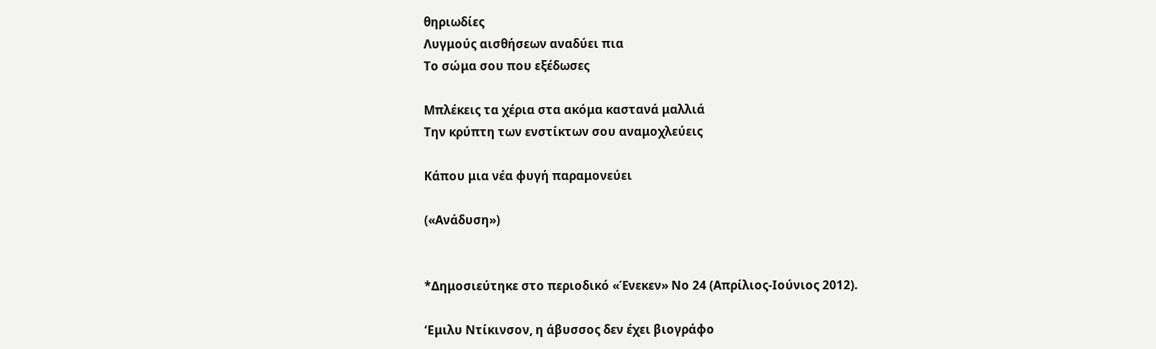θηριωδίες
Λυγμούς αισθήσεων αναδύει πια
Το σώμα σου που εξέδωσες

Μπλέκεις τα χέρια στα ακόμα καστανά μαλλιά
Την κρύπτη των ενστίκτων σου αναμοχλεύεις

Κάπου μια νέα φυγή παραμονεύει

(«Ανάδυση»)


*Δημοσιεύτηκε στο περιοδικό «Ένεκεν» Νο 24 (Απρίλιος-Ιούνιος 2012).

‘Εμιλυ Ντίκινσον, η άβυσσος δεν έχει βιογράφο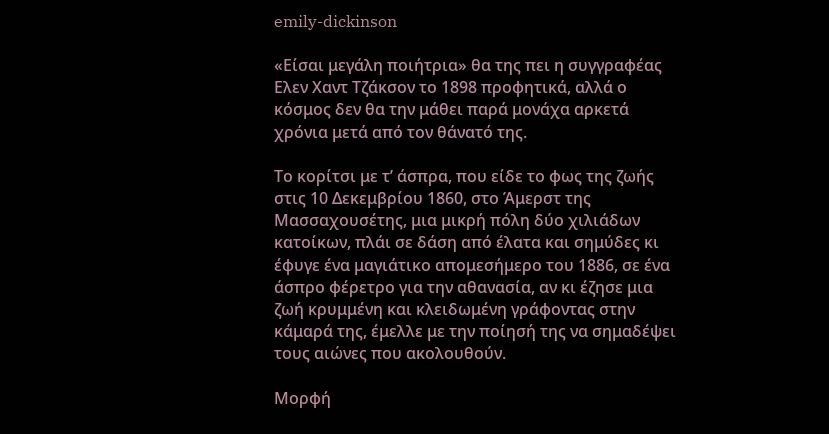emily-dickinson

«Είσαι μεγάλη ποιήτρια» θα της πει η συγγραφέας Ελεν Χαντ Τζάκσον το 1898 προφητικά, αλλά ο κόσμος δεν θα την μάθει παρά μονάχα αρκετά χρόνια μετά από τον θάνατό της.

Το κορίτσι με τ’ άσπρα, που είδε το φως της ζωής στις 10 Δεκεμβρίου 1860, στο Άμερστ της Μασσαχουσέτης, μια μικρή πόλη δύο χιλιάδων κατοίκων, πλάι σε δάση από έλατα και σημύδες κι έφυγε ένα μαγιάτικο απομεσήμερο του 1886, σε ένα άσπρο φέρετρο για την αθανασία, αν κι έζησε μια ζωή κρυμμένη και κλειδωμένη γράφοντας στην κάμαρά της, έμελλε με την ποίησή της να σημαδέψει τους αιώνες που ακολουθούν.

Μορφή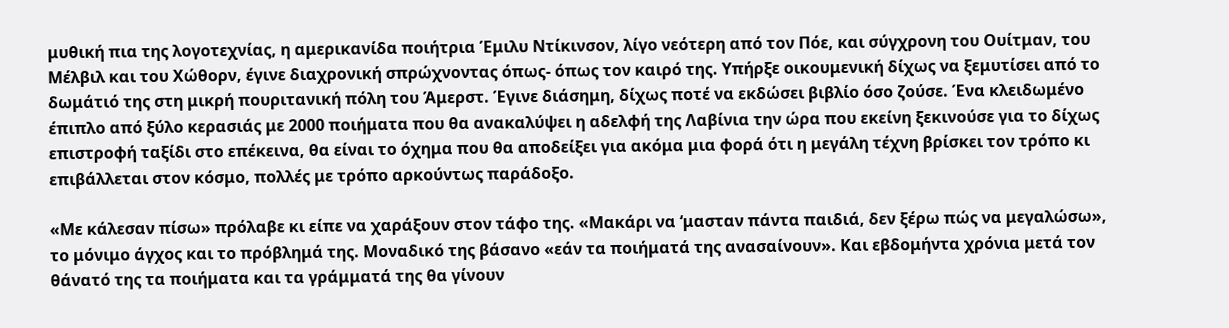μυθική πια της λογοτεχνίας, η αμερικανίδα ποιήτρια Έμιλυ Ντίκινσον, λίγο νεότερη από τον Πόε, και σύγχρονη του Ουίτμαν, του Μέλβιλ και του Χώθορν, έγινε διαχρονική σπρώχνοντας όπως- όπως τον καιρό της. Υπήρξε οικουμενική δίχως να ξεμυτίσει από το δωμάτιό της στη μικρή πουριτανική πόλη του Άμερστ. Έγινε διάσημη, δίχως ποτέ να εκδώσει βιβλίο όσο ζούσε. Ένα κλειδωμένο έπιπλο από ξύλο κερασιάς με 2000 ποιήματα που θα ανακαλύψει η αδελφή της Λαβίνια την ώρα που εκείνη ξεκινούσε για το δίχως επιστροφή ταξίδι στο επέκεινα, θα είναι το όχημα που θα αποδείξει για ακόμα μια φορά ότι η μεγάλη τέχνη βρίσκει τον τρόπο κι επιβάλλεται στον κόσμο, πολλές με τρόπο αρκούντως παράδοξο.

«Με κάλεσαν πίσω» πρόλαβε κι είπε να χαράξουν στον τάφο της. «Μακάρι να ‘μασταν πάντα παιδιά, δεν ξέρω πώς να μεγαλώσω», το μόνιμο άγχος και το πρόβλημά της. Μοναδικό της βάσανο «εάν τα ποιήματά της ανασαίνουν». Και εβδομήντα χρόνια μετά τον θάνατό της τα ποιήματα και τα γράμματά της θα γίνουν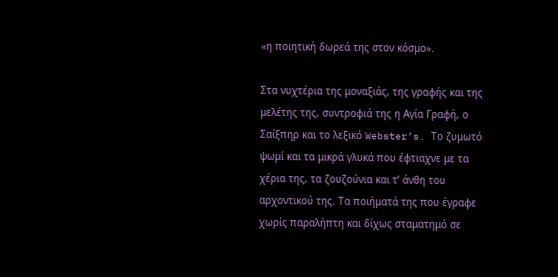«η ποιητική δωρεά της στον κόσμο».

Στα νυχτέρια της μοναξιάς, της γραφής και της μελέτης της, συντροφιά της η Αγία Γραφή, ο Σαίξπηρ και το λεξικό Webster’s. Το ζυμωτό ψωμί και τα μικρά γλυκά που έφτιαχνε με τα χέρια της, τα ζουζούνια και τ’ άνθη του αρχοντικού της. Τα ποιήματά της που έγραφε χωρίς παραλήπτη και δίχως σταματημό σε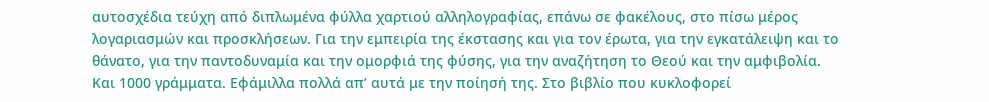αυτοσχέδια τεύχη από διπλωμένα φύλλα χαρτιού αλληλογραφίας, επάνω σε φακέλους, στο πίσω μέρος λογαριασμών και προσκλήσεων. Για την εμπειρία της έκστασης και για τον έρωτα, για την εγκατάλειψη και το θάνατο, για την παντοδυναμία και την ομορφιά της φύσης, για την αναζήτηση το Θεού και την αμφιβολία. Και 1000 γράμματα. Εφάμιλλα πολλά απ’ αυτά με την ποίησή της. Στο βιβλίο που κυκλοφορεί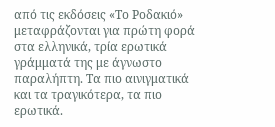από τις εκδόσεις «Το Ροδακιό» μεταφράζονται για πρώτη φορά στα ελληνικά, τρία ερωτικά γράμματά της με άγνωστο παραλήπτη. Τα πιο αινιγματικά και τα τραγικότερα, τα πιο ερωτικά.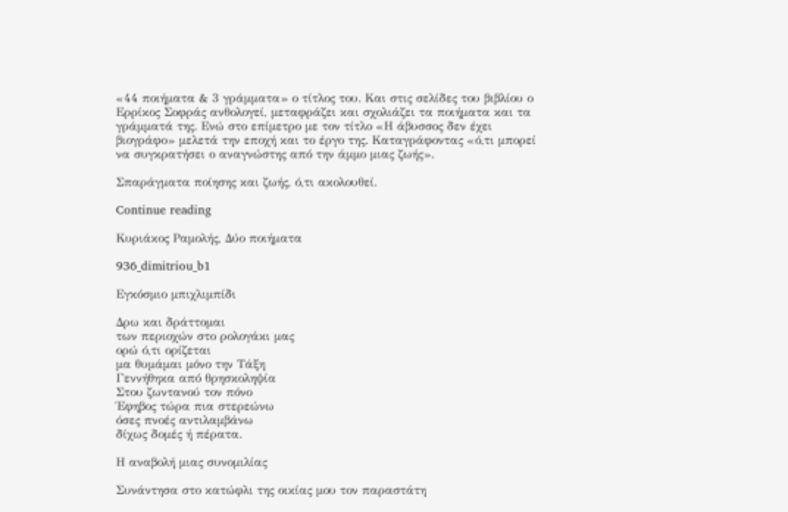«44 ποιήματα & 3 γράμματα» ο τίτλος του. Και στις σελίδες του βιβλίου ο Ερρίκος Σοφράς ανθολογεί, μεταφράζει και σχολιάζει τα ποιήματα και τα γράμματά της. Ενώ στο επίμετρο με τον τίτλο «Η άβυσσος δεν έχει βιογράφο» μελετά την εποχή και το έργο της. Καταγράφοντας «ό,τι μπορεί να συγκρατήσει ο αναγνώστης από την άμμο μιας ζωής».

Σπαράγματα ποίησης και ζωής, ό,τι ακολουθεί.

Continue reading

Κυριάκος Ραμολής, Δύο ποιήματα

936_dimitriou_b1

Εγκόσμιο μπιχλιμπίδι

Δρω και δράττομαι
των περιοχών στο ρολογάκι μας
ορώ ό,τι ορίζεται
μα θυμάμαι μόνο την Τάξη
Γεννήθηκα από θρησκοληψία
Στου ζωντανού τον πόνο
Έφηβος τώρα πια στερεώνω
όσες πνοές αντιλαμβάνω
δίχως δομές ή πέρατα.

Η αναβολή μιας συνομιλίας

Συνάντησα στο κατώφλι της οικίας μου τον παραστάτη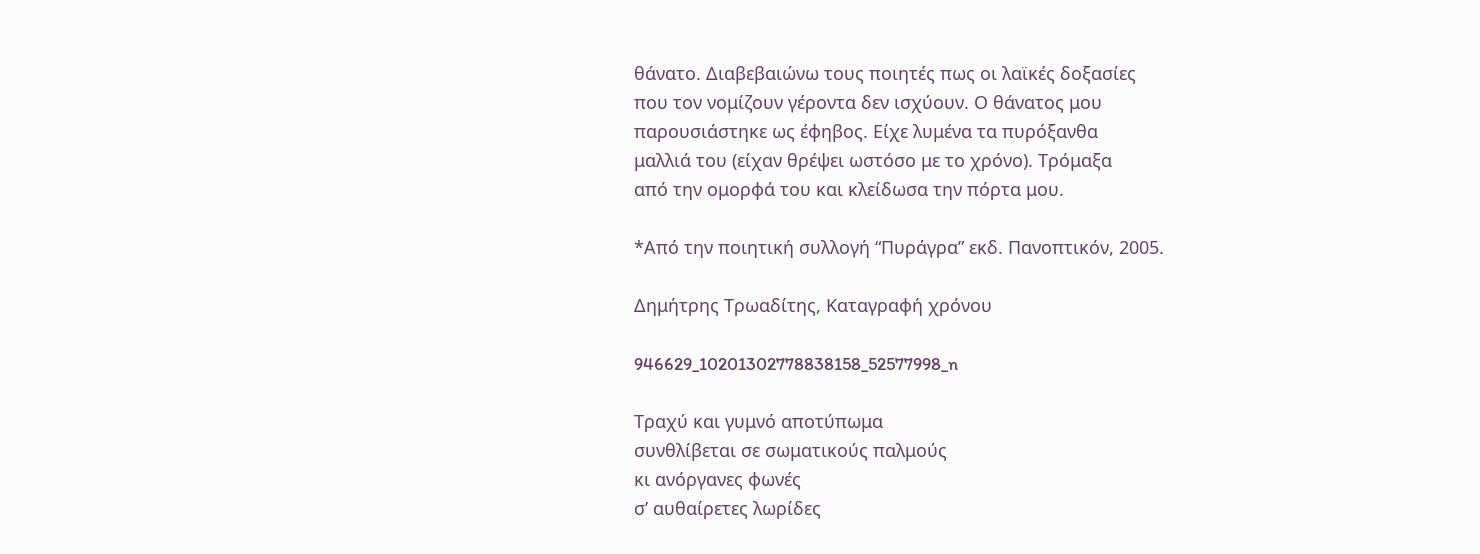θάνατο. Διαβεβαιώνω τους ποιητές πως οι λαϊκές δοξασίες
που τον νομίζουν γέροντα δεν ισχύουν. Ο θάνατος μου
παρουσιάστηκε ως έφηβος. Είχε λυμένα τα πυρόξανθα
μαλλιά του (είχαν θρέψει ωστόσο με το χρόνο). Τρόμαξα
από την ομορφά του και κλείδωσα την πόρτα μου.

*Από την ποιητική συλλογή “Πυράγρα” εκδ. Πανοπτικόν, 2005.

Δημήτρης Τρωαδίτης, Καταγραφή χρόνου

946629_10201302778838158_52577998_n

Τραχύ και γυμνό αποτύπωμα
συνθλίβεται σε σωματικούς παλμούς
κι ανόργανες φωνές
σ’ αυθαίρετες λωρίδες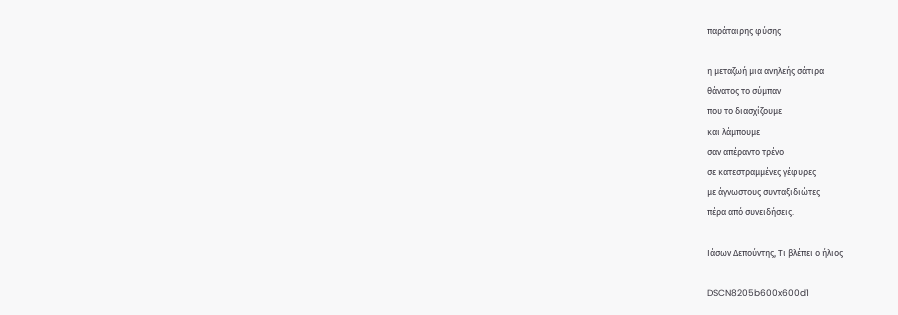παράταιρης φύσης

η μεταζωή μια ανηλεής σάτιρα
θάνατος το σύμπαν
που το διασχίζουμε
και λάμπουμε
σαν απέραντο τρένο
σε κατεστραμμένες γέφυρες
με άγνωστους συνταξιδιώτες
πέρα από συνειδήσεις.

Ιάσων Δεπούντης, Τι βλέπει ο ήλιος

DSCN8205b600x600d1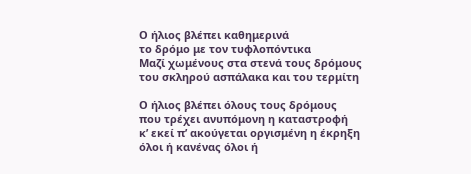Ο ήλιος βλέπει καθημερινά
το δρόμο με τον τυφλοπόντικα
Μαζί χωμένους στα στενά τους δρόμους
του σκληρού ασπάλακα και του τερμίτη

Ο ήλιος βλέπει όλους τους δρόμους
που τρέχει ανυπόμονη η καταστροφή
κ’ εκεί π’ ακούγεται οργισμένη η έκρηξη
όλοι ή κανένας όλοι ή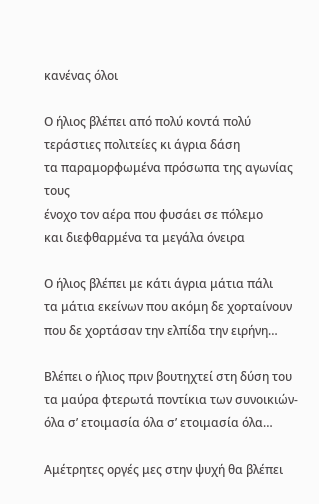κανένας όλοι

Ο ήλιος βλέπει από πολύ κοντά πολύ
τεράστιες πολιτείες κι άγρια δάση
τα παραμορφωμένα πρόσωπα της αγωνίας τους
ένοχο τον αέρα που φυσάει σε πόλεμο
και διεφθαρμένα τα μεγάλα όνειρα

Ο ήλιος βλέπει με κάτι άγρια μάτια πάλι
τα μάτια εκείνων που ακόμη δε χορταίνουν
που δε χορτάσαν την ελπίδα την ειρήνη…

Βλέπει ο ήλιος πριν βουτηχτεί στη δύση του
τα μαύρα φτερωτά ποντίκια των συνοικιών-
όλα σ’ ετοιμασία όλα σ’ ετοιμασία όλα…

Αμέτρητες οργές μες στην ψυχή θα βλέπει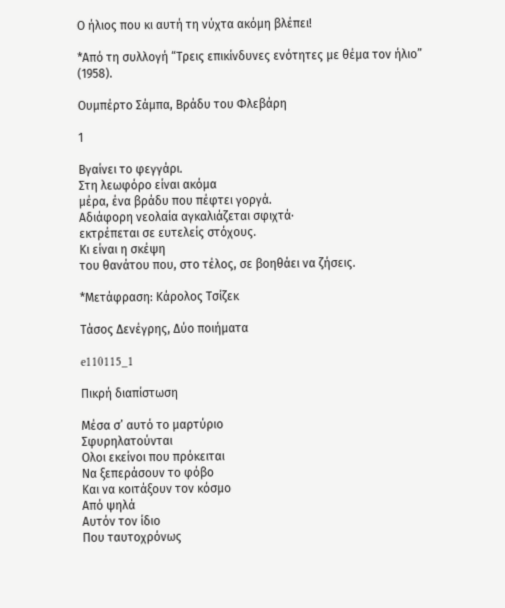Ο ήλιος που κι αυτή τη νύχτα ακόμη βλέπει!

*Από τη συλλογή “Τρεις επικίνδυνες ενότητες με θέμα τον ήλιο” (1958).

Ουμπέρτο Σάμπα, Βράδυ του Φλεβάρη

1

Βγαίνει το φεγγάρι.
Στη λεωφόρο είναι ακόμα
μέρα, ένα βράδυ που πέφτει γοργά.
Αδιάφορη νεολαία αγκαλιάζεται σφιχτά·
εκτρέπεται σε ευτελείς στόχους.
Κι είναι η σκέψη
του θανάτου που, στο τέλος, σε βοηθάει να ζήσεις.

*Μετάφραση: Κάρολος Τσίζεκ

Τάσος Δενέγρης, Δύο ποιήματα

e110115_1

Πικρή διαπίστωση

Μέσα σ’ αυτό το μαρτύριο
Σφυρηλατούνται
Ολοι εκείνοι που πρόκειται
Να ξεπεράσουν το φόβο
Και να κοιτάξουν τον κόσμο
Από ψηλά
Αυτόν τον ίδιο
Που ταυτοχρόνως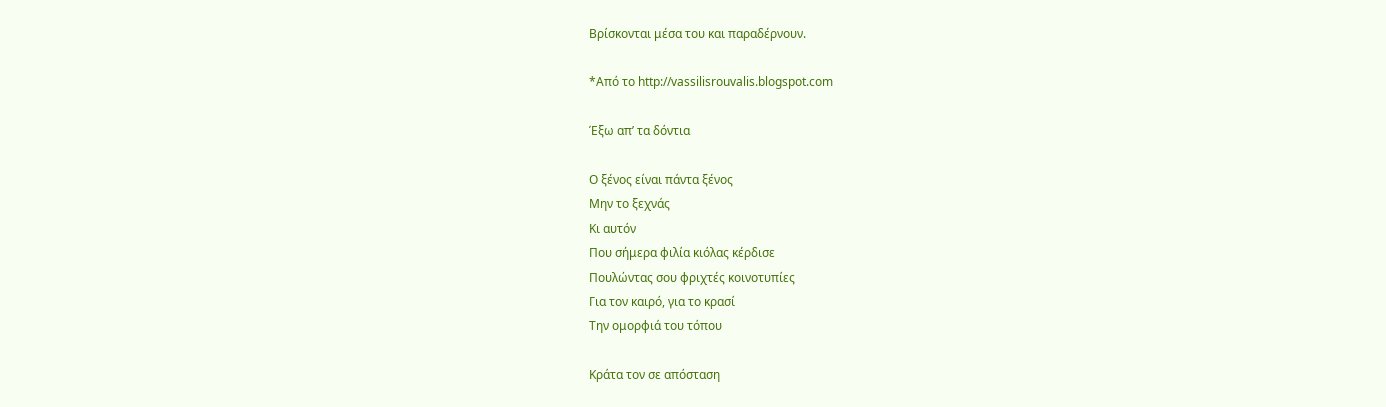Βρίσκονται μέσα του και παραδέρνουν.

*Από το http://vassilisrouvalis.blogspot.com

Έξω απ’ τα δόντια

Ο ξένος είναι πάντα ξένος
Μην το ξεχνάς
Κι αυτόν
Που σήμερα φιλία κιόλας κέρδισε
Πουλώντας σου φριχτές κοινοτυπίες
Για τον καιρό, για το κρασί
Την ομορφιά του τόπου

Κράτα τον σε απόσταση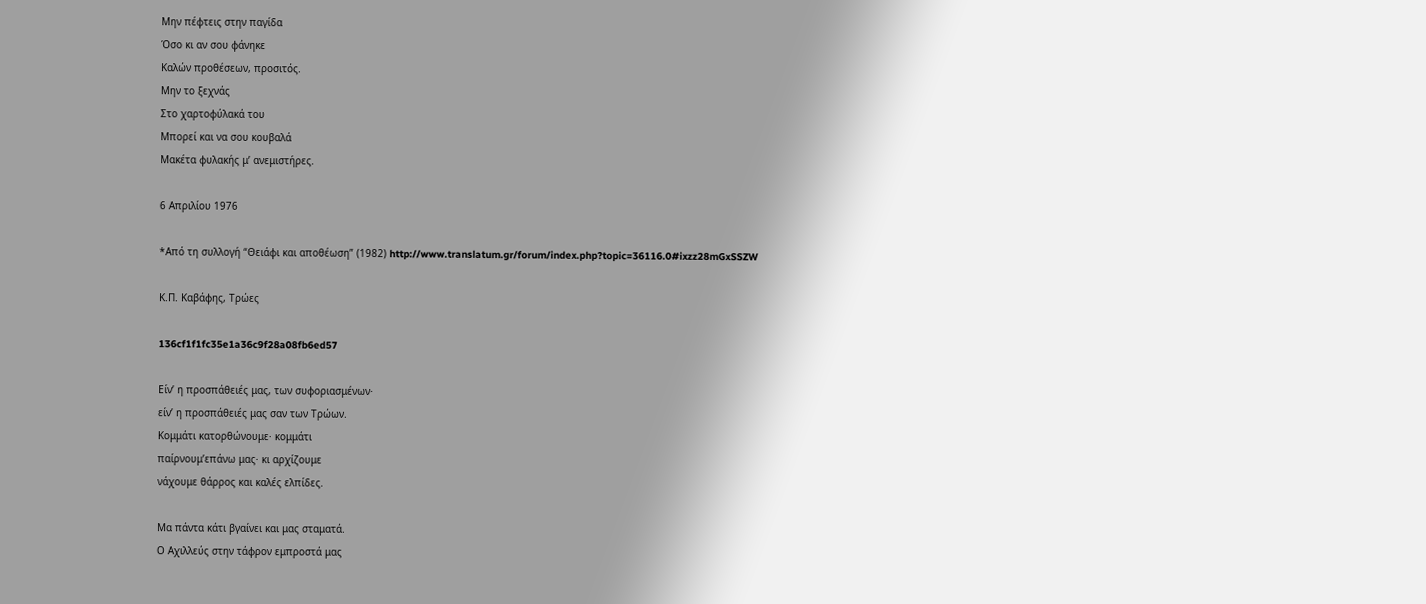Μην πέφτεις στην παγίδα
Όσο κι αν σου φάνηκε
Καλών προθέσεων, προσιτός.
Μην το ξεχνάς
Στο χαρτοφύλακά του
Μπορεί και να σου κουβαλά
Μακέτα φυλακής μ’ ανεμιστήρες.

6 Απριλίου 1976

*Από τη συλλογή “Θειάφι και αποθέωση” (1982) http://www.translatum.gr/forum/index.php?topic=36116.0#ixzz28mGxSSZW

Κ.Π. Καβάφης, Τρώες

136cf1f1fc35e1a36c9f28a08fb6ed57

Είν’ η προσπάθειές μας, των συφοριασμένων·
είν’ η προσπάθειές μας σαν των Τρώων.
Κομμάτι κατορθώνουμε· κομμάτι
παίρνουμ’επάνω μας· κι αρχίζουμε
νάχουμε θάρρος και καλές ελπίδες.

Μα πάντα κάτι βγαίνει και μας σταματά.
Ο Aχιλλεύς στην τάφρον εμπροστά μας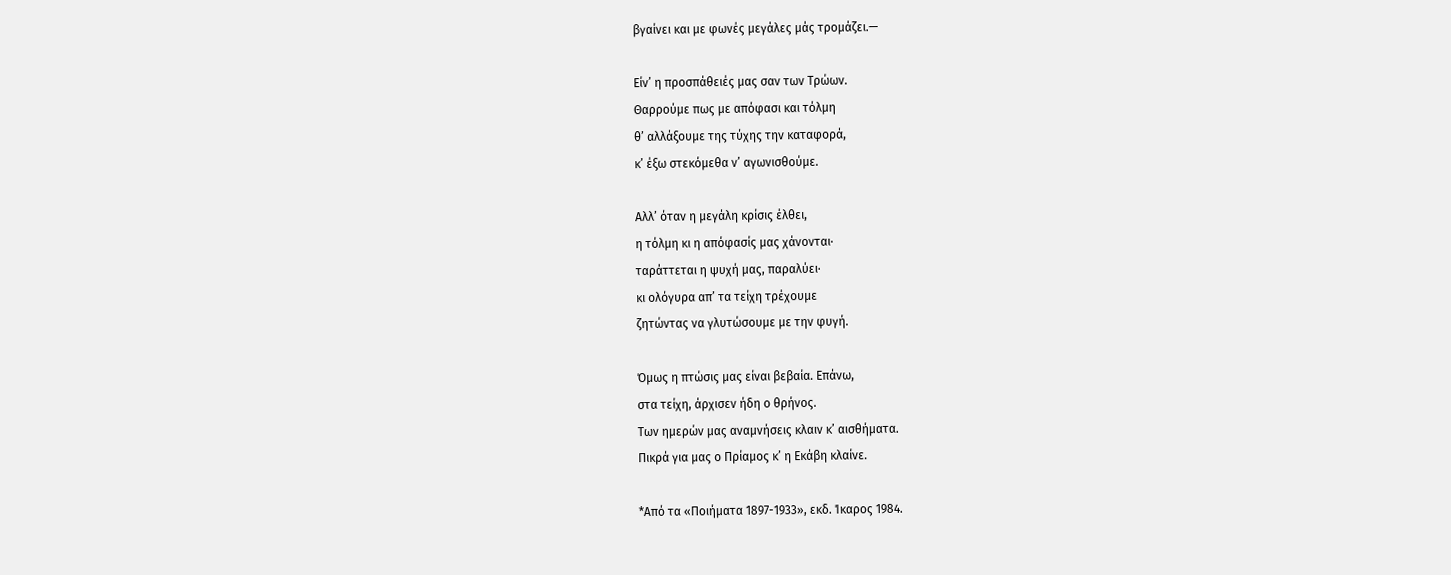βγαίνει και με φωνές μεγάλες μάς τρομάζει.—

Είν’ η προσπάθειές μας σαν των Τρώων.
Θαρρούμε πως με απόφασι και τόλμη
θ’ αλλάξουμε της τύχης την καταφορά,
κ’ έξω στεκόμεθα ν’ αγωνισθούμε.

Aλλ’ όταν η μεγάλη κρίσις έλθει,
η τόλμη κι η απόφασίς μας χάνονται·
ταράττεται η ψυχή μας, παραλύει·
κι ολόγυρα απ’ τα τείχη τρέχουμε
ζητώντας να γλυτώσουμε με την φυγή.

Όμως η πτώσις μας είναι βεβαία. Επάνω,
στα τείχη, άρχισεν ήδη ο θρήνος.
Των ημερών μας αναμνήσεις κλαιν κ’ αισθήματα.
Πικρά για μας ο Πρίαμος κ’ η Εκάβη κλαίνε.

*Από τα «Ποιήματα 1897-1933», εκδ. Ίκαρος 1984.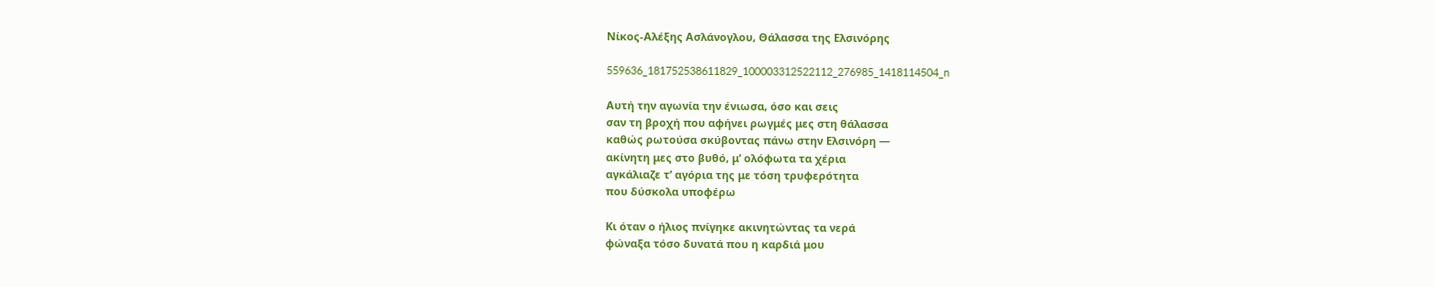Νίκος-Αλέξης Ασλάνογλου, Θάλασσα της Ελσινόρης

559636_181752538611829_100003312522112_276985_1418114504_n

Αυτή την αγωνία την ένιωσα, όσο και σεις
σαν τη βροχή που αφήνει ρωγμές μες στη θάλασσα
καθώς ρωτούσα σκύβοντας πάνω στην Ελσινόρη —
ακίνητη μες στο βυθό, μ’ ολόφωτα τα χέρια
αγκάλιαζε τ’ αγόρια της με τόση τρυφερότητα
που δύσκολα υποφέρω

Κι όταν ο ήλιος πνίγηκε ακινητώντας τα νερά
φώναξα τόσο δυνατά που η καρδιά μου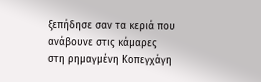ξεπήδησε σαν τα κεριά που ανάβουνε στις κάμαρες
στη ρημαγμένη Κοπεγχάγη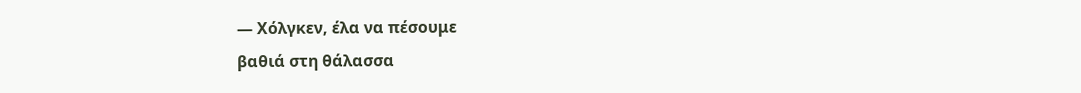— Χόλγκεν, έλα να πέσουμε
βαθιά στη θάλασσα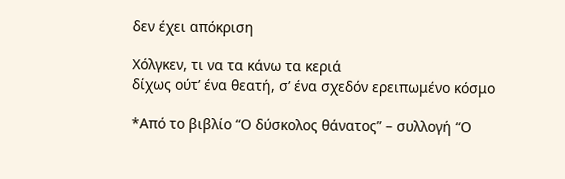δεν έχει απόκριση

Χόλγκεν, τι να τα κάνω τα κεριά
δίχως ούτ’ ένα θεατή, σ’ ένα σχεδόν ερειπωμένο κόσμο

*Από το βιβλίο “Ο δύσκολος θάνατος” – συλλογή “Ο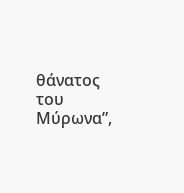θάνατος του Μύρωνα”,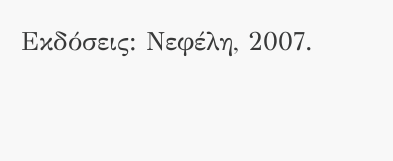Εκδόσεις: Νεφέλη, 2007.